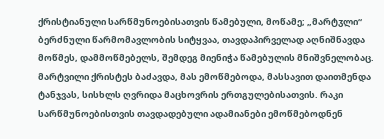ქრისტიანული სარწმუნოებისათვის წამებული, მოწამე; „მარტჳლი“ ბერძნული წარმომავლობის სიტყვაა, თავდაპირველად აღნიშნავდა მოწმეს, დამმოწმებელს, შემდეგ მიენიჭა წამებულის მნიშვნელობაც. მარტვილი ქრისტეს ბაძავდა, მას ემოწმებოდა, მასსავით დაითმენდა ტანჯვას, სისხლს ღვრიდა მაცხოვრის ერთგულებისათვის. რაკი სარწმუნოებისთვის თავდადებული ადამიანები ემოწმებოდნენ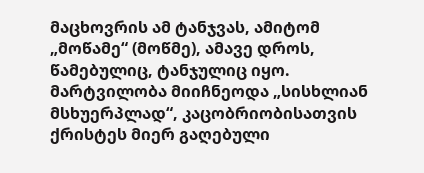მაცხოვრის ამ ტანჯვას, ამიტომ „მოწამე“ (მოწმე), ამავე დროს, წამებულიც, ტანჯულიც იყო. მარტვილობა მიიჩნეოდა „სისხლიან მსხუერპლად“, კაცობრიობისათვის ქრისტეს მიერ გაღებული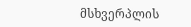მსხვერპლის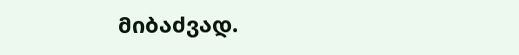მიბაძვად.